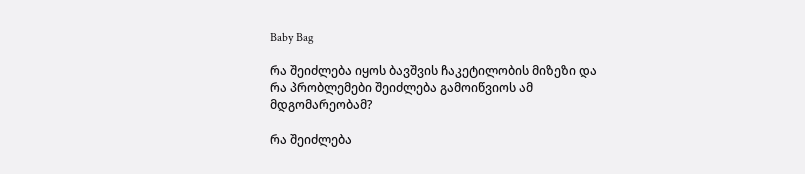Baby Bag

რა შეიძლება იყოს ბავშვის ჩაკეტილობის მიზეზი და რა პრობლემები შეიძლება გამოიწვიოს ამ მდგომარეობამ?

რა შეიძლება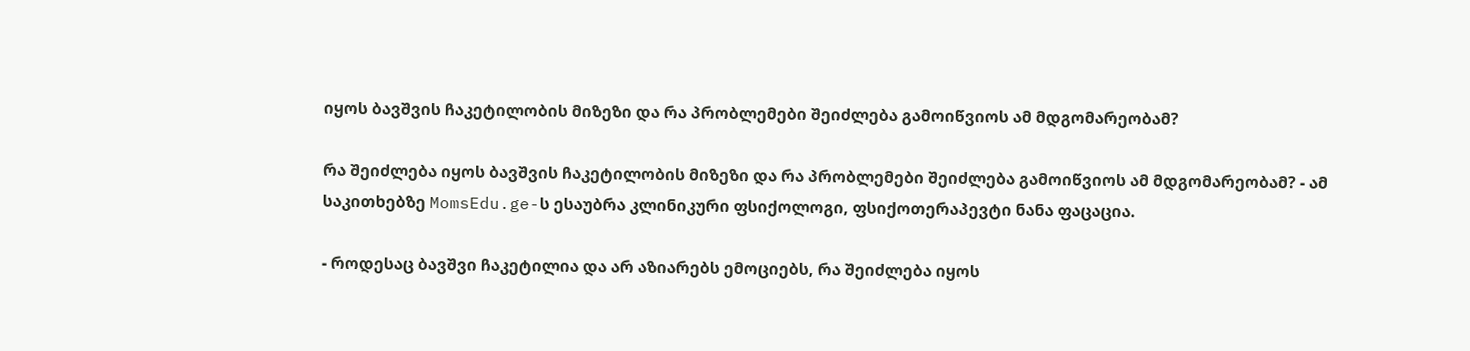იყოს ბავშვის ჩაკეტილობის მიზეზი და რა პრობლემები შეიძლება გამოიწვიოს ამ მდგომარეობამ?

რა შეიძლება იყოს ბავშვის ჩაკეტილობის მიზეზი და რა პრობლემები შეიძლება გამოიწვიოს ამ მდგომარეობამ? - ამ საკითხებზე MomsEdu.ge-ს ესაუბრა კლინიკური ფსიქოლოგი, ფსიქოთერაპევტი ნანა ფაცაცია.

- როდესაც ბავშვი ჩაკეტილია და არ აზიარებს ემოციებს, რა შეიძლება იყოს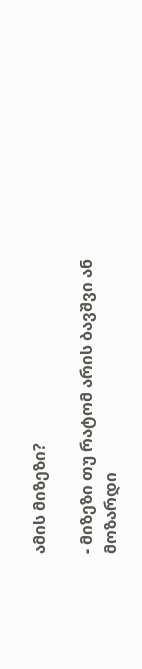ამის მიზეზი?

- მიზეზი თუ რატომ არის ბავშვი ან მოზარდი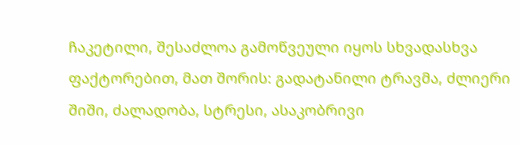ჩაკეტილი, შესაძლოა გამოწვეული იყოს სხვადასხვა ფაქტორებით, მათ შორის: გადატანილი ტრავმა, ძლიერი შიში, ძალადობა, სტრესი, ასაკობრივი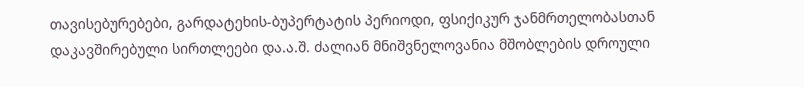თავისებურებები, გარდატეხის-ბუპერტატის პერიოდი, ფსიქიკურ ჯანმრთელობასთან დაკავშირებული სირთლეები და.ა.შ. ძალიან მნიშვნელოვანია მშობლების დროული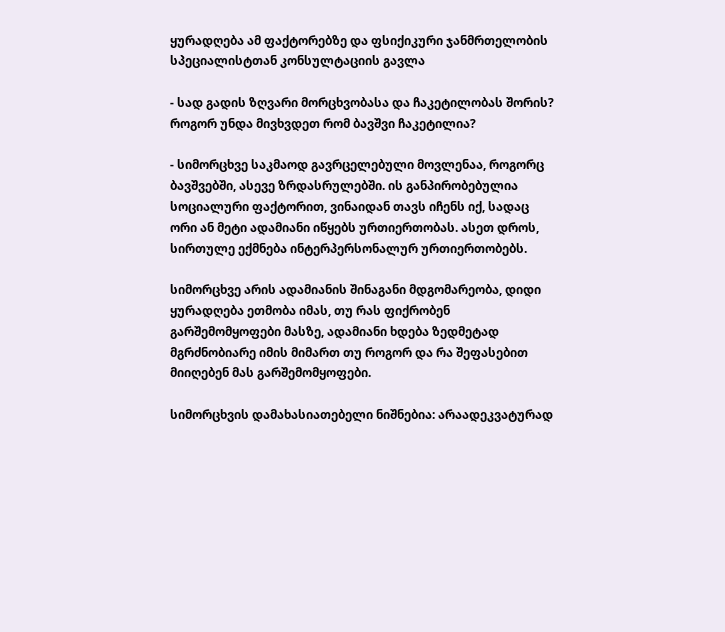ყურადღება ამ ფაქტორებზე და ფსიქიკური ჯანმრთელობის სპეციალისტთან კონსულტაციის გავლა

- სად გადის ზღვარი მორცხვობასა და ჩაკეტილობას შორის? როგორ უნდა მივხვდეთ რომ ბავშვი ჩაკეტილია?

- სიმორცხვე საკმაოდ გავრცელებული მოვლენაა, როგორც ბავშვებში, ასევე ზრდასრულებში. ის განპირობებულია სოციალური ფაქტორით, ვინაიდან თავს იჩენს იქ, სადაც ორი ან მეტი ადამიანი იწყებს ურთიერთობას. ასეთ დროს, სირთულე ექმნება ინტერპერსონალურ ურთიერთობებს.

სიმორცხვე არის ადამიანის შინაგანი მდგომარეობა, დიდი ყურადღება ეთმობა იმას, თუ რას ფიქრობენ გარშემომყოფები მასზე, ადამიანი ხდება ზედმეტად მგრძნობიარე იმის მიმართ თუ როგორ და რა შეფასებით მიიღებენ მას გარშემომყოფები.

სიმორცხვის დამახასიათებელი ნიშნებია: არაადეკვატურად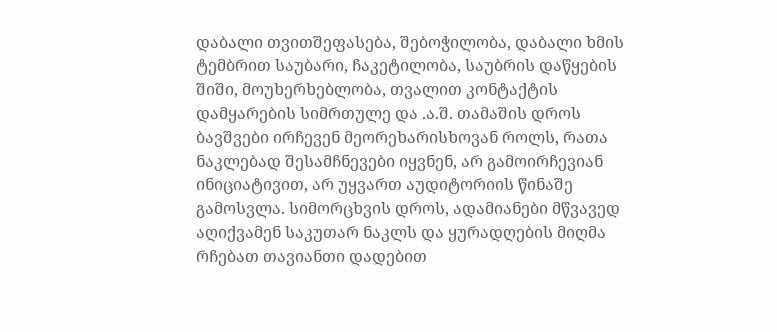დაბალი თვითშეფასება, შებოჭილობა, დაბალი ხმის ტემბრით საუბარი, ჩაკეტილობა, საუბრის დაწყების შიში, მოუხერხებლობა, თვალით კონტაქტის დამყარების სიმრთულე და .ა.შ. თამაშის დროს ბავშვები ირჩევენ მეორეხარისხოვან როლს, რათა ნაკლებად შესამჩნევები იყვნენ, არ გამოირჩევიან ინიციატივით, არ უყვართ აუდიტორიის წინაშე გამოსვლა. სიმორცხვის დროს, ადამიანები მწვავედ აღიქვამენ საკუთარ ნაკლს და ყურადღების მიღმა რჩებათ თავიანთი დადებით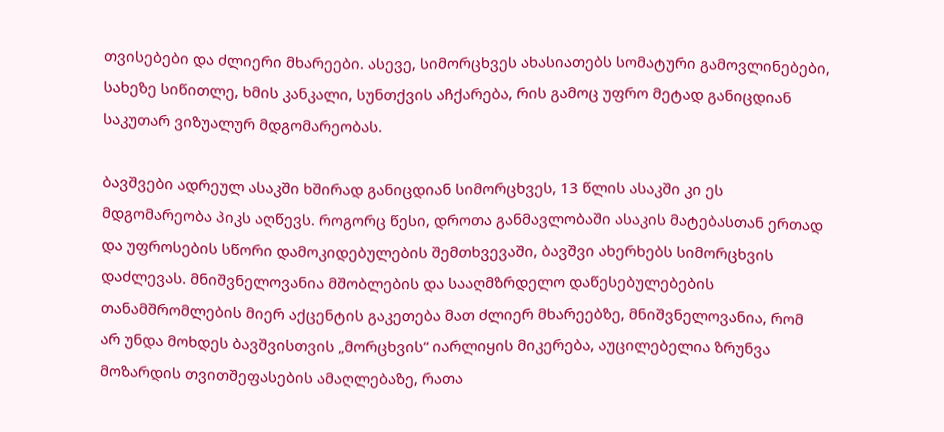თვისებები და ძლიერი მხარეები. ასევე, სიმორცხვეს ახასიათებს სომატური გამოვლინებები, სახეზე სიწითლე, ხმის კანკალი, სუნთქვის აჩქარება, რის გამოც უფრო მეტად განიცდიან საკუთარ ვიზუალურ მდგომარეობას.

ბავშვები ადრეულ ასაკში ხშირად განიცდიან სიმორცხვეს, 13 წლის ასაკში კი ეს მდგომარეობა პიკს აღწევს. როგორც წესი, დროთა განმავლობაში ასაკის მატებასთან ერთად და უფროსების სწორი დამოკიდებულების შემთხვევაში, ბავშვი ახერხებს სიმორცხვის დაძლევას. მნიშვნელოვანია მშობლების და სააღმზრდელო დაწესებულებების თანამშრომლების მიერ აქცენტის გაკეთება მათ ძლიერ მხარეებზე, მნიშვნელოვანია, რომ არ უნდა მოხდეს ბავშვისთვის „მორცხვის“ იარლიყის მიკერება, აუცილებელია ზრუნვა მოზარდის თვითშეფასების ამაღლებაზე, რათა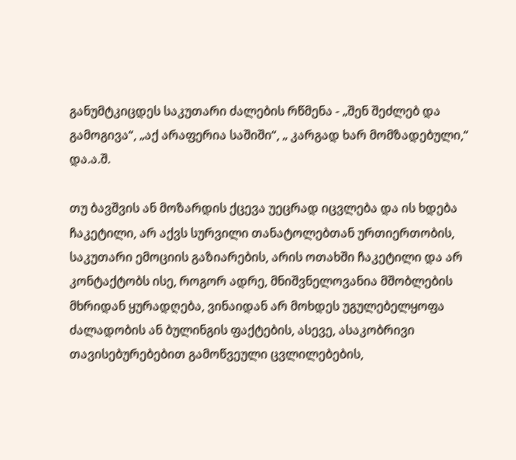განუმტკიცდეს საკუთარი ძალების რწმენა - „შენ შეძლებ და გამოგივა“, „აქ არაფერია საშიში“, „ კარგად ხარ მომზადებული,“ და.ა.შ.

თუ ბავშვის ან მოზარდის ქცევა უეცრად იცვლება და ის ხდება ჩაკეტილი, არ აქვს სურვილი თანატოლებთან ურთიერთობის, საკუთარი ემოციის გაზიარების, არის ოთახში ჩაკეტილი და არ კონტაქტობს ისე, როგორ ადრე, მნიშვნელოვანია მშობლების მხრიდან ყურადღება, ვინაიდან არ მოხდეს უგულებელყოფა ძალადობის ან ბულინგის ფაქტების, ასევე, ასაკობრივი თავისებურებებით გამოწვეული ცვლილებების,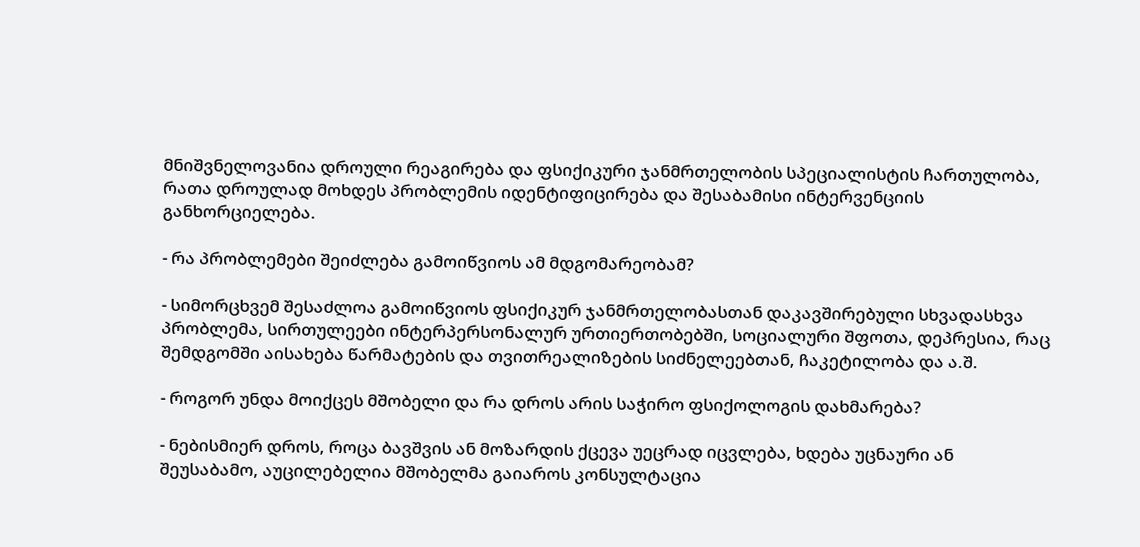მნიშვნელოვანია დროული რეაგირება და ფსიქიკური ჯანმრთელობის სპეციალისტის ჩართულობა, რათა დროულად მოხდეს პრობლემის იდენტიფიცირება და შესაბამისი ინტერვენციის განხორციელება.

- რა პრობლემები შეიძლება გამოიწვიოს ამ მდგომარეობამ?

- სიმორცხვემ შესაძლოა გამოიწვიოს ფსიქიკურ ჯანმრთელობასთან დაკავშირებული სხვადასხვა პრობლემა, სირთულეები ინტერპერსონალურ ურთიერთობებში, სოციალური შფოთა, დეპრესია, რაც შემდგომში აისახება წარმატების და თვითრეალიზების სიძნელეებთან, ჩაკეტილობა და ა.შ.

- როგორ უნდა მოიქცეს მშობელი და რა დროს არის საჭირო ფსიქოლოგის დახმარება?

- ნებისმიერ დროს, როცა ბავშვის ან მოზარდის ქცევა უეცრად იცვლება, ხდება უცნაური ან შეუსაბამო, აუცილებელია მშობელმა გაიაროს კონსულტაცია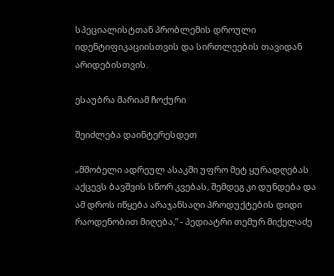სპეციალისტთან პრობლემის დროული იდენტიფიკაციისთვის და სირთლეების თავიდან არიდებისთვის.

ესაუბრა მარიამ ჩოქური

შეიძლება დაინტერესდეთ

„მშობელი ადრეულ ასაკში უფრო მეტ ყურადღებას აქცევს ბავშვის სწორ კვებას, შემდეგ კი დუნდება და ამ დროს იწყება არაჯანსაღი პროდუქტების დიდი რაოდენობით მიღება,“ - პედიატრი თემურ მიქელაძე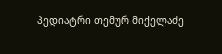პედიატრი თემურ მიქელაძე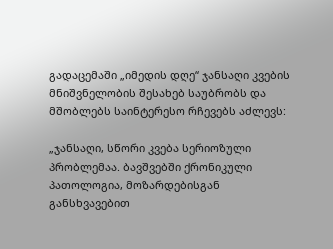გადაცემაში „იმედის დღე“ ჯანსაღი კვების მნიშვნელობის შესახებ საუბრობს და მშობლებს საინტერესო რჩევებს აძლევს:

„ჯანსაღი, სწორი კვება სერიოზული პრობლემაა. ბავშვებში ქრონიკული პათოლოგია, მოზარდებისგან განსხვავებით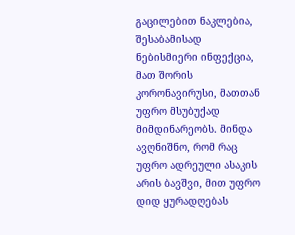გაცილებით ნაკლებია, შესაბამისად ნებისმიერი ინფექცია, მათ შორის კორონავირუსი, მათთან უფრო მსუბუქად მიმდინარეობს. მინდა ავღნიშნო, რომ რაც უფრო ადრეული ასაკის არის ბავშვი, მით უფრო დიდ ყურადღებას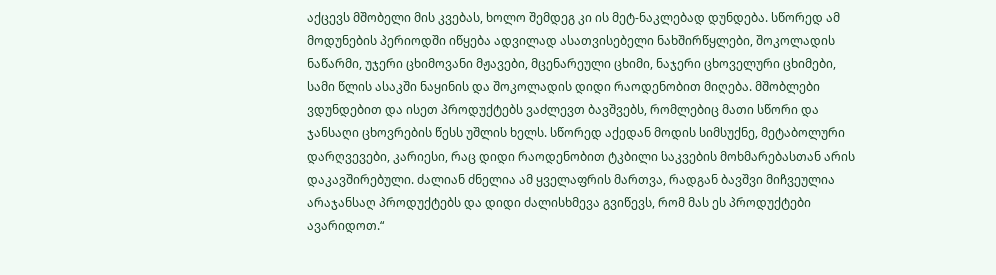აქცევს მშობელი მის კვებას, ხოლო შემდეგ კი ის მეტ-ნაკლებად დუნდება. სწორედ ამ მოდუნების პერიოდში იწყება ადვილად ასათვისებელი ნახშირწყლები, შოკოლადის ნაწარმი, უჯერი ცხიმოვანი მჟავები, მცენარეული ცხიმი, ნაჯერი ცხოველური ცხიმები, სამი წლის ასაკში ნაყინის და შოკოლადის დიდი რაოდენობით მიღება. მშობლები ვდუნდებით და ისეთ პროდუქტებს ვაძლევთ ბავშვებს, რომლებიც მათი სწორი და ჯანსაღი ცხოვრების წესს უშლის ხელს. სწორედ აქედან მოდის სიმსუქნე, მეტაბოლური დარღვევები, კარიესი, რაც დიდი რაოდენობით ტკბილი საკვების მოხმარებასთან არის დაკავშირებული. ძალიან ძნელია ამ ყველაფრის მართვა, რადგან ბავშვი მიჩვეულია არაჯანსაღ პროდუქტებს და დიდი ძალისხმევა გვიწევს, რომ მას ეს პროდუქტები ავარიდოთ.“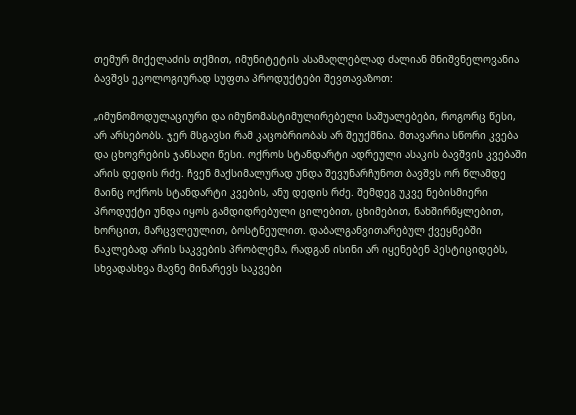თემურ მიქელაძის თქმით, იმუნიტეტის ასამაღლებლად ძალიან მნიშვნელოვანია ბავშვს ეკოლოგიურად სუფთა პროდუქტები შევთავაზოთ:

„იმუნომოდულაციური და იმუნომასტიმულირებელი საშუალებები, როგორც წესი, არ არსებობს. ჯერ მსგავსი რამ კაცობრიობას არ შეუქმნია. მთავარია სწორი კვება და ცხოვრების ჯანსაღი წესი. ოქროს სტანდარტი ადრეული ასაკის ბავშვის კვებაში არის დედის რძე. ჩვენ მაქსიმალურად უნდა შევუნარჩუნოთ ბავშვს ორ წლამდე მაინც ოქროს სტანდარტი კვების, ანუ დედის რძე. შემდეგ უკვე ნებისმიერი პროდუქტი უნდა იყოს გამდიდრებული ცილებით, ცხიმებით, ნახშირწყლებით, ხორცით, მარცვლეულით, ბოსტნეულით. დაბალგანვითარებულ ქვეყნებში ნაკლებად არის საკვების პრობლემა, რადგან ისინი არ იყენებენ პესტიციდებს, სხვადასხვა მავნე მინარევს საკვები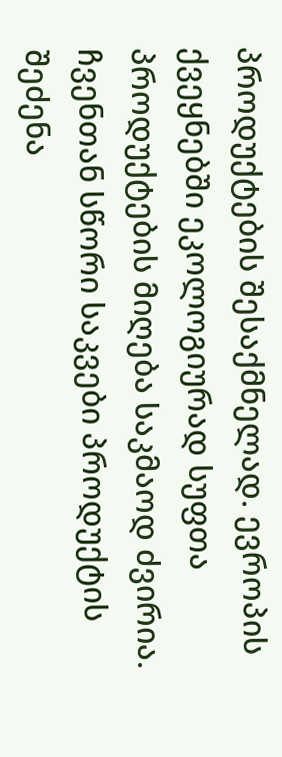პროდუქტების შესაქმნელად. ევროპის ქვეყნებში ეკოლოგიურად სუფთა პროდუქტების მიღება საკმაოდ ძვირია. ჩვენთან სწორი საკვები პროდუქტის შეძენა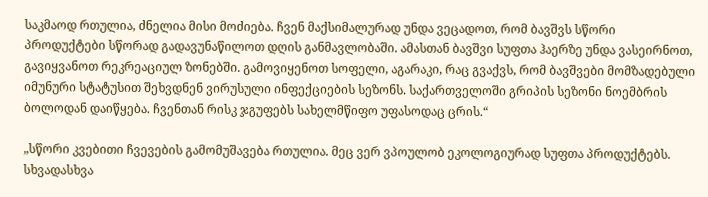საკმაოდ რთულია, ძნელია მისი მოძიება. ჩვენ მაქსიმალურად უნდა ვეცადოთ, რომ ბავშვს სწორი პროდუქტები სწორად გადავუნაწილოთ დღის განმავლობაში. ამასთან ბავშვი სუფთა ჰაერზე უნდა ვასეირნოთ, გავიყვანოთ რეკრეაციულ ზონებში. გამოვიყენოთ სოფელი, აგარაკი, რაც გვაქვს, რომ ბავშვები მომზადებული იმუნური სტატუსით შეხვდნენ ვირუსული ინფექციების სეზონს. საქართველოში გრიპის სეზონი ნოემბრის ბოლოდან დაიწყება. ჩვენთან რისკ ჯგუფებს სახელმწიფო უფასოდაც ცრის.“

„სწორი კვებითი ჩვევების გამომუშავება რთულია. მეც ვერ ვპოულობ ეკოლოგიურად სუფთა პროდუქტებს. სხვადასხვა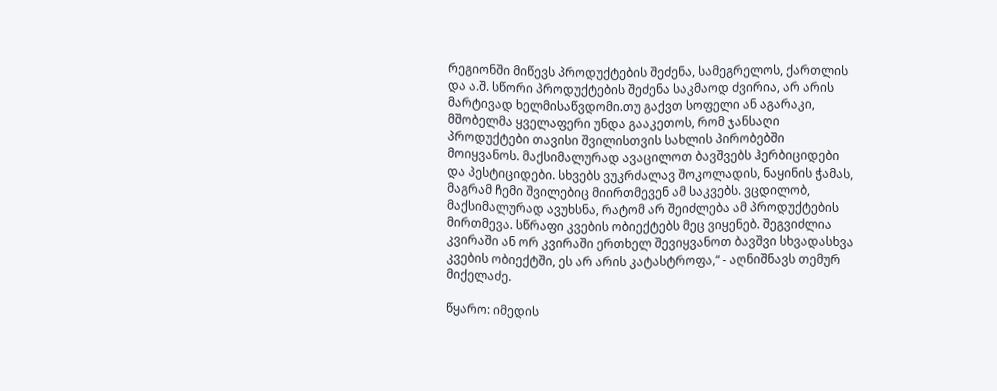რეგიონში მიწევს პროდუქტების შეძენა, სამეგრელოს, ქართლის და ა.შ. სწორი პროდუქტების შეძენა საკმაოდ ძვირია, არ არის მარტივად ხელმისაწვდომი.თუ გაქვთ სოფელი ან აგარაკი, მშობელმა ყველაფერი უნდა გააკეთოს, რომ ჯანსაღი პროდუქტები თავისი შვილისთვის სახლის პირობებში მოიყვანოს. მაქსიმალურად ავაცილოთ ბავშვებს ჰერბიციდები და პესტიციდები. სხვებს ვუკრძალავ შოკოლადის, ნაყინის ჭამას, მაგრამ ჩემი შვილებიც მიირთმევენ ამ საკვებს. ვცდილობ, მაქსიმალურად ავუხსნა, რატომ არ შეიძლება ამ პროდუქტების მირთმევა. სწრაფი კვების ობიექტებს მეც ვიყენებ. შეგვიძლია კვირაში ან ორ კვირაში ერთხელ შევიყვანოთ ბავშვი სხვადასხვა კვების ობიექტში, ეს არ არის კატასტროფა,“ - აღნიშნავს თემურ მიქელაძე.

წყარო: იმედის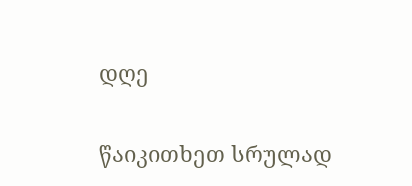დღე

წაიკითხეთ სრულად